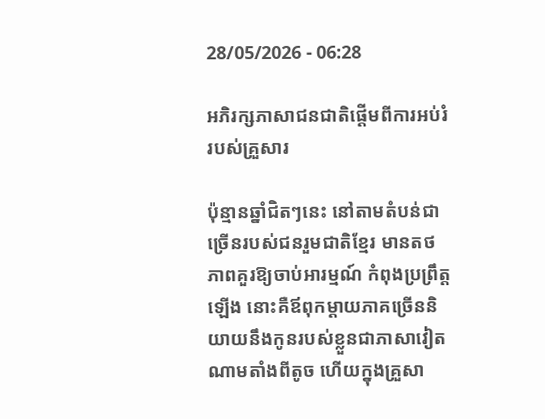28/05/2026 - 06:28

អភិរក្សភាសាជនជាតិផ្តើមពីការអប់រំរបស់គ្រួសារ

ប៉ុន្មានឆ្នាំជិតៗនេះ នៅតាមតំបន់ជាច្រើនរបស់ជនរួមជាតិខ្មែរ មានតថភាពគួរឱ្យចាប់អារម្មណ៍ កំពុងប្រព្រឹត្តឡើង នោះគឺឪពុកម្តាយភាគច្រើននិយាយនឹងកូនរបស់ខ្លួនជាភាសាវៀតណាមតាំងពីតូច ហើយក្នុងគ្រួសា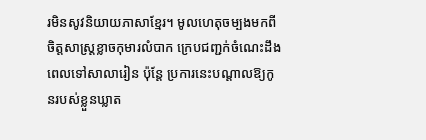រមិនសូវនិយាយភាសាខ្មែរ។ មូលហេតុចម្បងមកពីចិត្តសាស្រ្តខ្លាចកុមារលំបាក ក្រេបជញ្ជក់ចំណេះដឹងពេលទៅសាលារៀន ប៉ុន្តែ ប្រការនេះបណ្តាលឱ្យកូនរបស់ខ្លួនឃ្លាត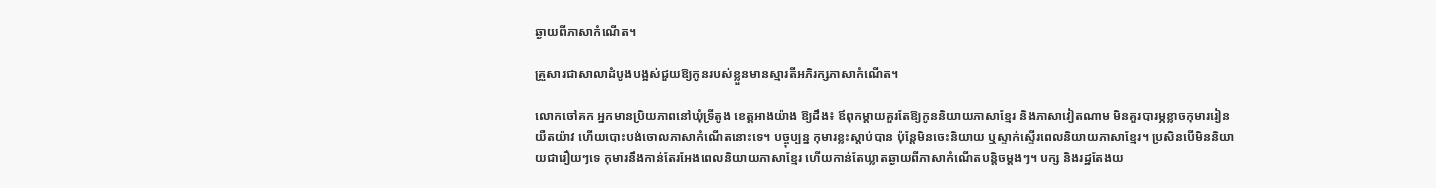ឆ្ងាយពីភាសាកំណើត។

គ្រួសារជាសាលាដំបូងបង្អស់ជួយឱ្យកូនរបស់ខ្លួនមានស្មារតីអភិរក្សភាសាកំណើត។

លោកចៅគក អ្នកមានប្រិយភាពនៅឃុំទ្រីតូង ខេត្តអាងយ៉ាង ឱ្យដឹង៖ ឪពុកម្តាយគួរតែឱ្យកូននិយាយភាសាខ្មែរ និងភាសាវៀតណាម មិនគួរបារម្ភខ្លាចកុមាររៀនយឺតយ៉ាវ ហើយបោះបង់ចោលភាសាកំណើតនោះទេ។ បច្ចុប្បន្ន កុមារខ្លះស្តាប់បាន ប៉ុន្តែមិនចេះនិយាយ ឬស្ទាក់ស្ទើរពេលនិយាយភាសាខ្មែរ។ ប្រសិនបើមិននិយាយជារឿយៗទេ កុមារនឹងកាន់តែរអែងពេលនិយាយភាសាខ្មែរ ហើយកាន់តែឃ្លាតឆ្ងាយពីភាសាកំណើតបន្តិចម្តងៗ។ បក្ស និងរដ្ឋតែងយ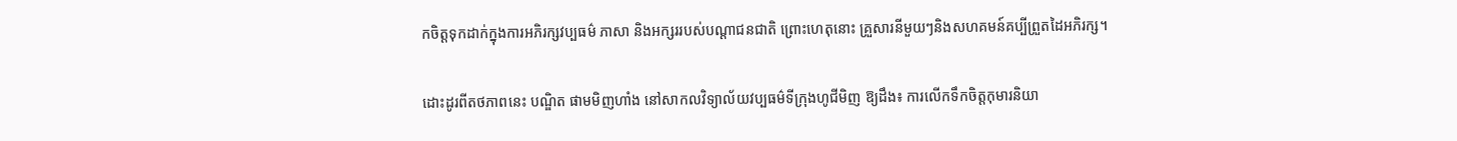កចិត្តទុកដាក់ក្នុងការអភិរក្សវប្បធម៌ ភាសា និងអក្សររបស់បណ្តាជនជាតិ ព្រោះហេតុនោះ គ្រួសារនីមួយៗនិងសហគមន៍គប្បីព្រួតដៃអភិរក្ស។

ដោះដូរពីតថភាពនេះ បណ្ឌិត ផាមមិញហាំង នៅសាកលវិទ្យាល័យវប្បធម៌ទីក្រុងហូជីមិញ ឱ្យដឹង៖ ការលើកទឹកចិត្តកុមារនិយា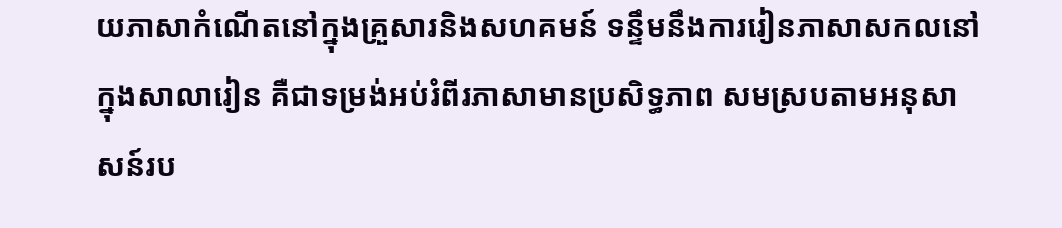យភាសាកំណើតនៅក្នុងគ្រួសារនិងសហគមន៍ ទន្ទឹមនឹងការរៀនភាសាសកលនៅក្នុងសាលារៀន គឺជាទម្រង់អប់រំពីរភាសាមានប្រសិទ្ធភាព សមស្របតាមអនុសាសន៍រប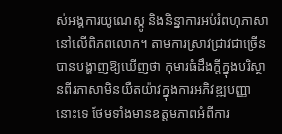ស់អង្គការយូណេស្កូ និងនិន្នាការអប់រំពហុភាសានៅលើពិភពលោក។ តាមការស្រាវជ្រាវជាច្រើនបានបង្ហាញឱ្យឃើញថា កុមារធំដឹងក្តីក្នុងបរិស្ថានពីរភាសាមិនយឺតយ៉ាវក្នុងការអភិវឌ្ឍបញ្ញានោះទេ ថែមទាំងមានឧត្តមភាពអំពីការ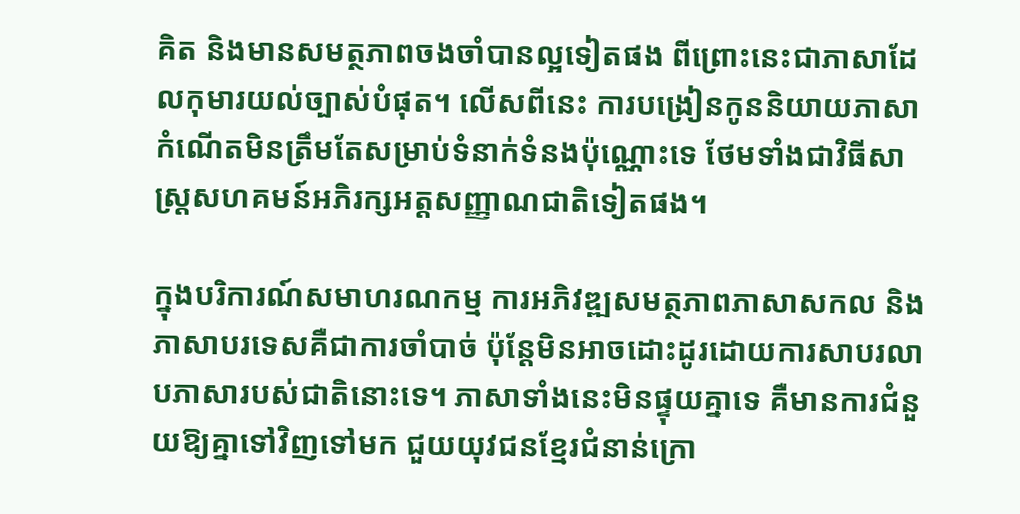គិត និងមានសមត្ថភាពចងចាំបានល្អទៀតផង ពីព្រោះនេះជាភាសាដែលកុមារយល់ច្បាស់បំផុត។ លើសពីនេះ ការបង្រៀនកូននិយាយភាសាកំណើតមិនត្រឹមតែសម្រាប់ទំនាក់ទំនងប៉ុណ្ណោះទេ ថែមទាំងជាវិធីសាស្រ្តសហគមន៍អភិរក្សអត្តសញ្ញាណជាតិទៀតផង។

ក្នុងបរិការណ៍សមាហរណកម្ម ការអភិវឌ្ឍសមត្ថភាពភាសាសកល និងភាសាបរទេសគឺជាការចាំបាច់ ប៉ុន្តែមិនអាចដោះដូរដោយការសាបរលាបភាសារបស់ជាតិនោះទេ។ ភាសាទាំងនេះមិនផ្ទុយគ្នាទេ គឺមានការជំនួយឱ្យគ្នាទៅវិញទៅមក ជួយយុវជនខ្មែរជំនាន់ក្រោ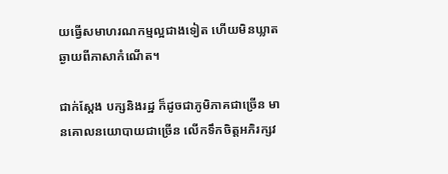យធ្វើសមាហរណកម្មល្អជាងទៀត ហើយមិនឃ្លាតឆ្ងាយពីភាសាកំណើត។

ជាក់ស្តែង បក្សនិងរដ្ឋ ក៏ដូចជាភូមិភាគជាច្រើន មានគោលនយោបាយជាច្រើន លើកទឹកចិត្តអភិរក្សវ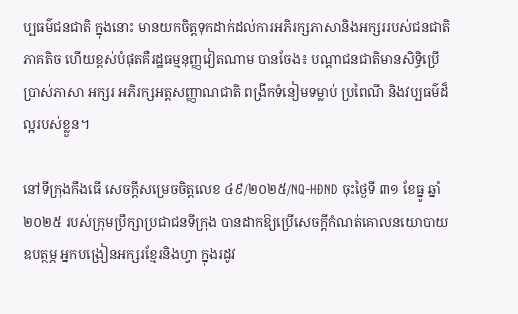ប្បធម៌ជនជាតិ ក្នុងនោះ មានយកចិត្តទុកដាក់ដល់ការអភិរក្សភាសានិងអក្សររបស់ជនជាតិភាគតិច ហើយខ្ពស់បំផុតគឺរដ្ឋធម្មនុញ្ញវៀតណាម បានចែង៖ បណ្តាជនជាតិមានសិទ្ធិប្រើប្រាស់ភាសា អក្សរ អភិរក្សអត្តសញ្ញាណជាតិ ពង្រីកទំនៀមទម្លាប់ ប្រពៃណី និងវប្បធម៌ដ៏ល្អរបស់ខ្លួន។

នៅទីក្រុងកឹងធើ សេចក្តីសម្រេចចិត្តលេខ ៤៩/២០២៥/NQ-HĐND ចុះថ្ងៃទី ៣១ ខែធ្នូ ឆ្នាំ ២០២៥ របស់ក្រុមប្រឹក្សាប្រជាជនទីក្រុង បានដាកឱ្យប្រើសេចក្តីកំណត់គោលនយោបាយឧបត្ថម្ភ អ្នកបង្រៀនអក្សរខ្មែរនិងហ្វា ក្នុងរដូវ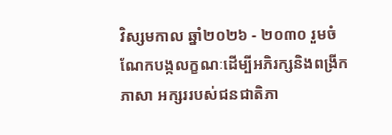វិស្សមកាល ឆ្នាំ២០២៦ - ២០៣០ រួមចំណែកបង្កលក្ខណៈដើម្បីអភិរក្សនិងពង្រីកភាសា អក្សររបស់ជនជាតិភា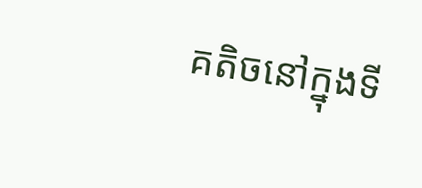គតិចនៅក្នុងទី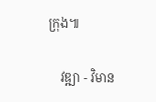ក្រុង៕

    វឌ្ឍា - វិមាន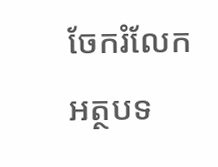ចែករំលែកអត្ថបទ